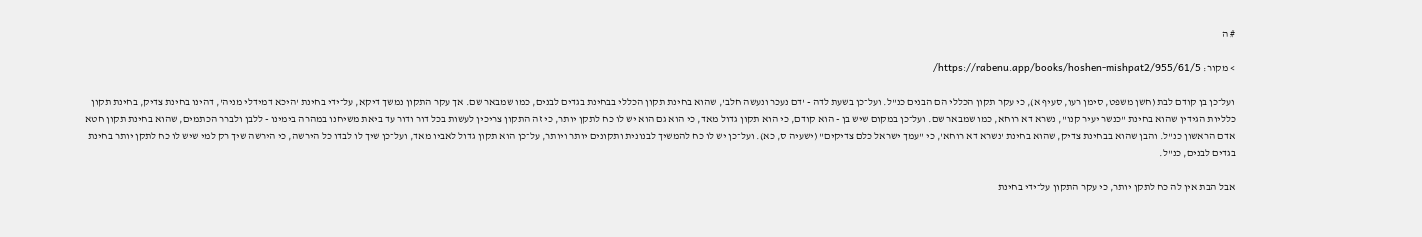# ה

> מקור: https://rabenu.app/books/hoshen-mishpat2/955/61/5/

ועל־כן בן קודם לבת (חשן משפט, סימן רעו, סעיף א), כי עקר תקון הכללי הם הבנים כנ"ל. ועל־כן בשעת לדה - 'דם נעכר ונעשה חלב', שהוא בחינת תקון הכללי בבחינת בגדים לבנים, כמו שמבאר שם. אך עקר התקון נמשך דיקא, על־ידי בחינת 'היכא דמידלי מניה', דהינו בחינת צדיק, בחינת תקון כלליות הגידין שהוא בחינת "כנשר יעיר קנו", נשרא דא רוחא, כמו שמבאר שם. ועל־כן במקום שיש בן - הוא קודם, כי הוא תקון גדול מאד, כי הוא גם הוא יש לו כח לתקן יותר, כי זה התקון צריכין לעשות בכל דור ודור עד ביאת משיחנו במהרה בימינו - ללבן ולברר הכתמים, שהוא בחינת תקון חטא אדם הראשון כנ"ל. והבן שהוא בבחינת צדיק, שהוא בחינת 'נשרא דא רוחא', כי "עמך ישראל כלם צדיקים" (ישעיה ס, כא). ועל־כן יש לו כח להמשיך לבנונית ותקונים יותר ויותר, על־כן הוא תקון גדול לאביו מאד, ועל־כן שיך לו לבדו כל הירשה, כי הירשה שיך רק למי שיש לו כח לתקן יותר בחינת בגדים לבנים, כנ"ל.

אבל הבת אין לה כח לתקן יותר, כי עקר התקון על־ידי בחינת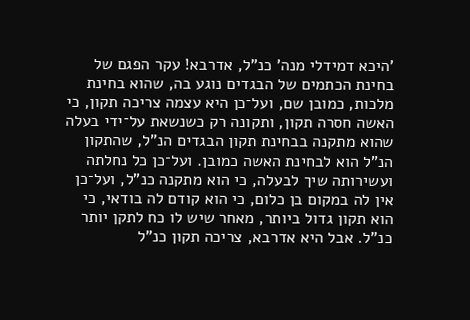'היכא דמידלי מנה' כנ"ל, אדרבא! עקר הפגם של בחינת הכתמים של הבגדים נוגע בה, שהוא בחינת מלכות, כמובן שם, ועל־כן היא עצמה צריכה תקון, כי האשה חסרה תקון, ותקונה רק כשנשאת על־ידי בעלה שהוא מתקנה בבחינת תקון הבגדים הנ"ל, שהתקון הנ"ל הוא לבחינת האשה כמובן. ועל־כן כל נחלתה ועשירותה שיך לבעלה, כי הוא מתקנה כנ"ל, ועל־כן אין לה במקום בן כלום, כי הוא קודם לה בודאי, כי הוא תקון גדול ביותר, מאחר שיש לו כח לתקן יותר כנ"ל. אבל היא אדרבא, צריכה תקון כנ"ל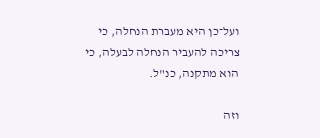ועל־כן היא מעברת הנחלה, כי צריכה להעביר הנחלה לבעלה, כי הוא מתקנה, כנ"ל.

וזה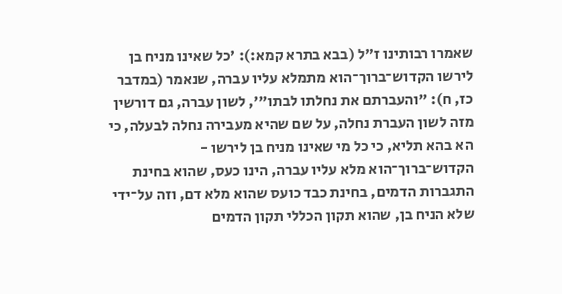שאמרו רבותינו ז"ל (בבא בתרא קמא:): 'כל שאינו מניח בן לירשו הקדוש־ברוך־הוא מתמלא עליו עברה, שנאמר (במדבר כז, ח): "והעברתם את נחלתו לבתו"', לשון עברה, גם דורשין מזה לשון העברת נחלה, על שם שהיא מעבירה נחלה לבעלה, כי הא בהא תליא, כי כל מי שאינו מניח בן לירשו - הקדוש־ברוך־הוא מלא עליו עברה, הינו כעס, שהוא בחינת התגברות הדמים, בחינת כבד כועס שהוא מלא דם, וזה על־ידי שלא הניח בן, שהוא תקון הכללי תקון הדמים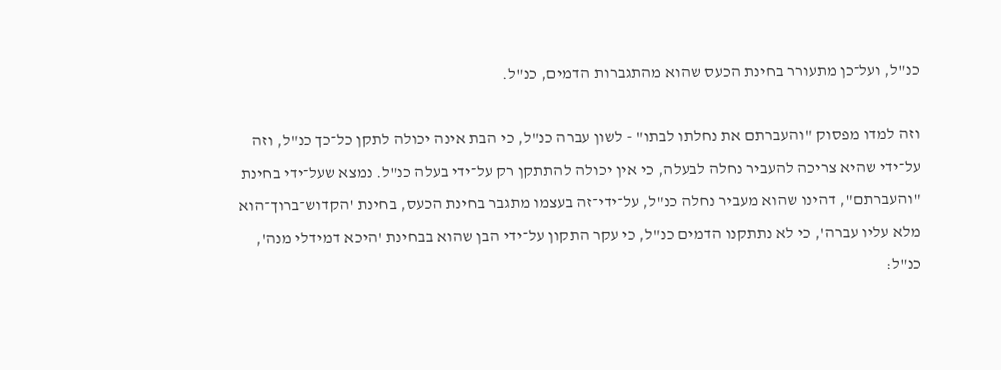כנ"ל, ועל־כן מתעורר בחינת הכעס שהוא מהתגברות הדמים, כנ"ל.

וזה למדו מפסוק "והעברתם את נחלתו לבתו" - לשון עברה כנ"ל, כי הבת אינה יכולה לתקן כל־כך כנ"ל, וזה על־ידי שהיא צריכה להעביר נחלה לבעלה, כי אין יכולה להתתקן רק על־ידי בעלה כנ"ל. נמצא שעל־ידי בחינת "והעברתם", דהינו שהוא מעביר נחלה כנ"ל, על־ידי־זה בעצמו מתגבר בחינת הכעס, בחינת 'הקדוש־ברוך־הוא מלא עליו עברה', כי לא נתתקנו הדמים כנ"ל, כי עקר התקון על־ידי הבן שהוא בבחינת 'היכא דמידלי מנה', כנ"ל: